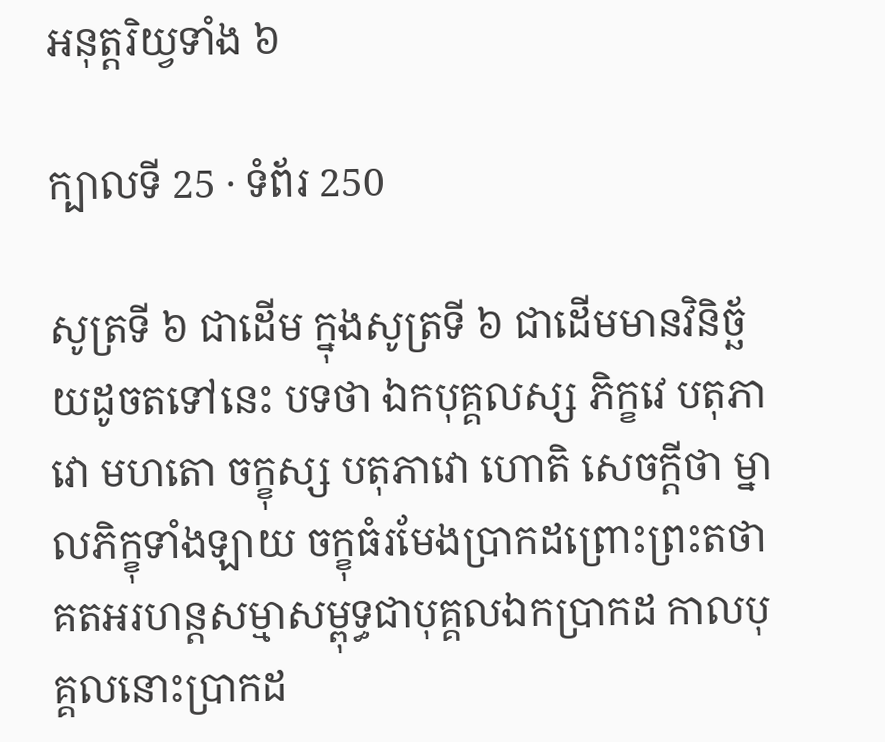អនុត្តរិយ្វទាំង ៦

ក្បាលទី 25 · ទំព័រ 250

សូត្រទី ៦ ជាដើម ក្នុងសូត្រទី ៦ ជាដើមមានវិនិច្ឆ័យដូចតទៅនេះ បទថា ឯកបុគ្គលស្ស ភិក្ខវេ បតុភាវោ មហតោ ចក្ខុស្ស បតុភាវោ ហោតិ សេចក្តីថា ម្នាលភិក្ខុទាំងឡាយ ចក្ខុធំរមែងប្រាកដព្រោះព្រះតថាគតអរហន្តសម្មាសម្ពុទ្ធជាបុគ្គលឯកប្រាកដ កាលបុគ្គលនោះប្រាកដ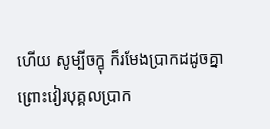ហើយ សូម្បីចក្ខុ ក៏រមែងប្រាកដដូចគ្នា ព្រោះវៀរបុគ្គលប្រាក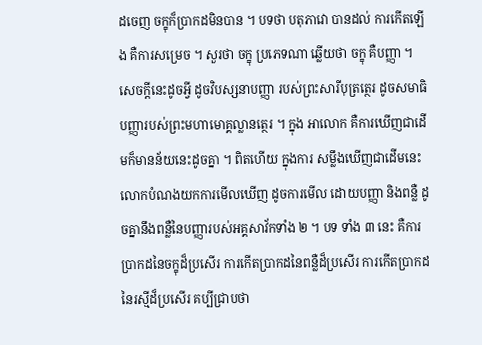ដចេញ ចក្ខុក៏ប្រាកដមិនបាន ។ បទថា បតុភាវោ បានដល់ ការកើតឡើង គឺការសម្រេច ។ សួរថា ចក្ខុ ប្រភេទណា ឆ្លើយថា ចក្ខុ គឺបញ្ញា ។ សេចក្តីនេះដូចអ្វី ដូចវិបស្សនាបញ្ញា របស់ព្រះសារីបុត្រត្ថេរ ដូចសមាធិបញ្ញារបស់ព្រះមហាមោគ្គល្លានត្ថេរ ។ ក្នុង អាលោក គឺការឃើញជាដើមក៏មានន័យនេះដូចគ្នា ។ ពិតហើយ ក្នុងការ សម្លឹងឃើញជាដើមនេះ លោកបំណងយកការមើលឃើញ ដូចការមើល ដោយបញ្ញា និងពន្លឺ ដូចគ្នានឹងពន្លឺនៃបញ្ញារបស់អគ្គសាវ័កទាំង ២ ។ បទ ទាំង ៣ នេះ គឺការប្រាកដនៃចក្ខុដ៏ប្រសើរ ការកើតប្រាកដនៃពន្លឺដ៏ប្រសើរ ការកើតប្រាកដនៃរស្មីដ៏ប្រសើរ គប្បីជ្រាបថា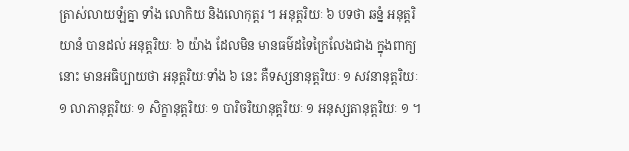ត្រាស់លាយឡំគ្នា ទាំង លោកិយ និងលោកុត្តរ ។ អនុត្តរិយៈ ៦ បទថា ឆន្នំ អនុត្តរិយានំ បានដល់ អនុត្តរិយៈ ៦ យ៉ាង ដែលមិន មានធម៌ដទៃក្រៃលែងជាង ក្នុងពាក្យនោះ មានអធិប្បាយថា អនុត្តរិយៈទាំង ៦ នេះ គឺទស្សនានុត្តរិយៈ ១ សវនានុត្តរិយៈ ១ លាភានុត្តរិយៈ ១ សិក្ខានុត្តរិយៈ ១ បារិចរិយានុត្តរិយៈ ១ អនុស្សតានុត្តរិយៈ ១ ។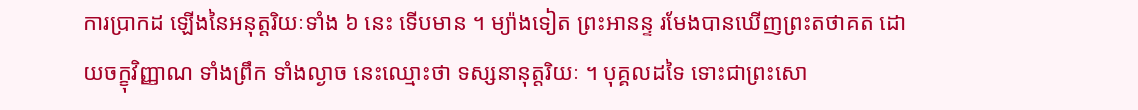ការប្រាកដ ឡើងនៃអនុត្តរិយៈទាំង ៦ នេះ ទើបមាន ។ ម្យ៉ាងទៀត ព្រះអានន្ទ រមែងបានឃើញព្រះតថាគត ដោយចក្ខុវិញ្ញាណ ទាំងព្រឹក ទាំងល្ងាច នេះឈ្មោះថា ទស្សនានុត្តរិយៈ ។ បុគ្គលដទៃ ទោះជាព្រះសោ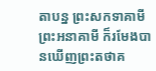តាបន្ន ព្រះសកទាគាមី ព្រះអនាគាមី ក៏រមែងបានឃើញព្រះតថាគ